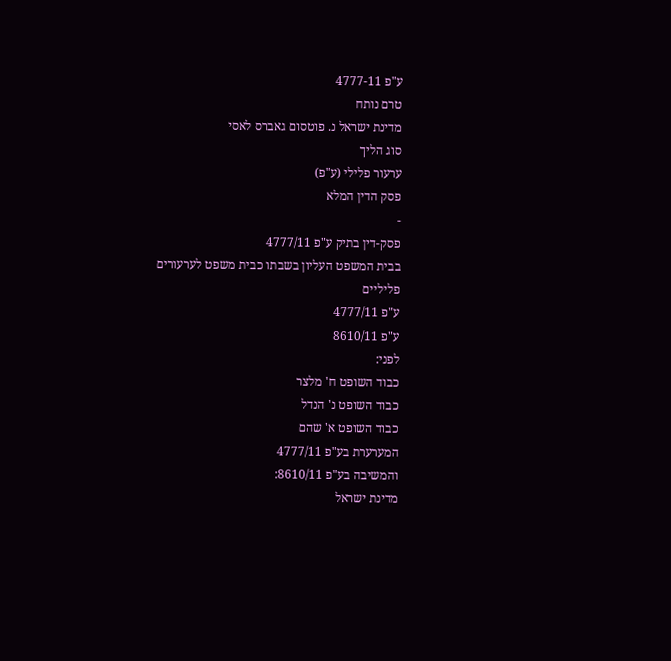ע"פ 4777-11
טרם נותח
מדינת ישראל נ. פוטסום גאברס לאסי
סוג הליך
ערעור פלילי (ע"פ)
פסק הדין המלא
-
פסק-דין בתיק ע"פ 4777/11
בבית המשפט העליון בשבתו כבית משפט לערעורים פליליים
ע"פ 4777/11
ע"פ 8610/11
לפני:
כבוד השופט ח' מלצר
כבוד השופט נ' הנדל
כבוד השופט א' שהם
המערערת בע"פ 4777/11
והמשיבה בע"פ 8610/11:
מדינת ישראל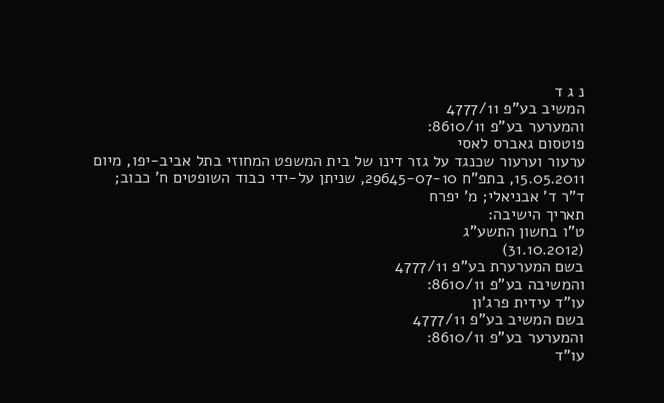נ ג ד
המשיב בע"פ 4777/11
והמערער בע"פ 8610/11:
פוטסום גאברס לאסי
ערעור וערעור שכנגד על גזר דינו של בית המשפט המחוזי בתל אביב-יפו, מיום 15.05.2011, בתפ"ח 29645-07-10, שניתן על-ידי כבוד השופטים ח' כבוב; ד"ר ד' אבניאלי; מ' יפרח
תאריך הישיבה:
ט"ו בחשון התשע"ג
(31.10.2012)
בשם המערערת בע"פ 4777/11
והמשיבה בע"פ 8610/11:
עו"ד עידית פרג'ון
בשם המשיב בע"פ 4777/11
והמערער בע"פ 8610/11:
עו"ד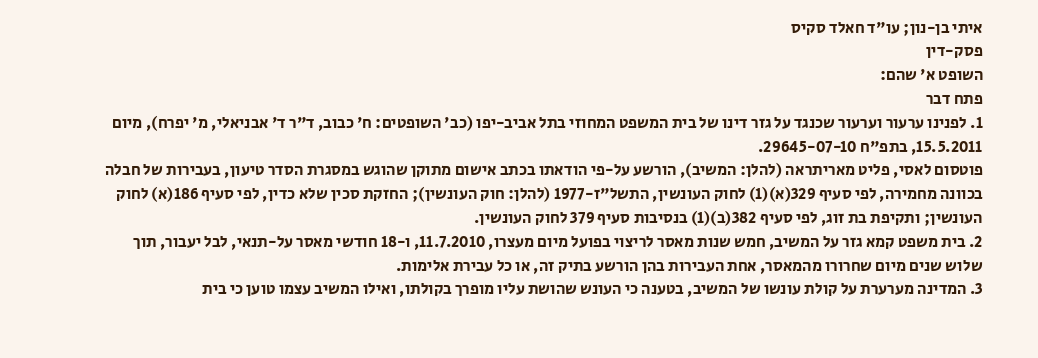איתי בן-נון; עו"ד חאלד סקיס
פסק-דין
השופט א' שהם:
פתח דבר
1. לפנינו ערעור וערעור שכנגד על גזר דינו של בית המשפט המחוזי בתל אביב-יפו (כב' השופטים: ח' כבוב, ד"ר ד' אבניאלי, מ' יפרח), מיום 15.5.2011, בתפ"ח 29645-07-10.
פוטסום לאסי, פליט מאריתראה (להלן: המשיב), הורשע על-פי הודאתו בכתב אישום מתוקן שהוגש במסגרת הסדר טיעון, בעבירות של חבלה בכוונה מחמירה, לפי סעיף 329(א)(1) לחוק העונשין, התשל"ז-1977 (להלן: חוק העונשין); החזקת סכין שלא כדין, לפי סעיף 186(א) לחוק העונשין; ותקיפת בת זוג, לפי סעיף 382(ב)(1) בנסיבות סעיף 379 לחוק העונשין.
2. בית משפט קמא גזר על המשיב, חמש שנות מאסר לריצוי בפועל מיום מעצרו, 11.7.2010, ו-18 חודשי מאסר על-תנאי, לבל יעבור, תוך שלוש שנים מיום שחרורו מהמאסר, אחת העבירות בהן הורשע בתיק זה, או כל עבירת אלימות.
3. המדינה מערערת על קולת עונשו של המשיב, בטענה כי העונש שהושת עליו מופרך בקולתו, ואילו המשיב עצמו טוען כי בית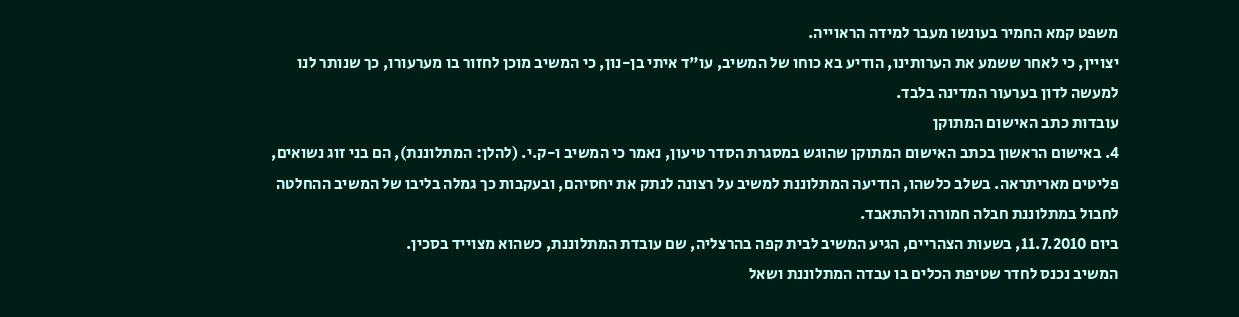משפט קמא החמיר בעונשו מעבר למידה הראוייה.
יצויין, כי לאחר ששמע את הערותינו, הודיע בא כוחו של המשיב, עו"ד איתי בן-נון, כי המשיב מוכן לחזור בו מערעורו, כך שנותר לנו למעשה לדון בערעור המדינה בלבד.
עובדות כתב האישום המתוקן
4. באישום הראשון בכתב האישום המתוקן שהוגש במסגרת הסדר טיעון, נאמר כי המשיב ו-ק.י. (להלן: המתלוננת), הם בני זוג נשואים, פליטים מאריתראה. בשלב כלשהו, הודיעה המתלוננת למשיב על רצונה לנתק את יחסיהם, ובעקבות כך גמלה בליבו של המשיב ההחלטה לחבול במתלוננת חבלה חמורה ולהתאבד.
ביום 11.7.2010, בשעות הצהריים, הגיע המשיב לבית קפה בהרצליה, שם עובדת המתלוננת, כשהוא מצוייד בסכין.
המשיב נכנס לחדר שטיפת הכלים בו עבדה המתלוננת ושאל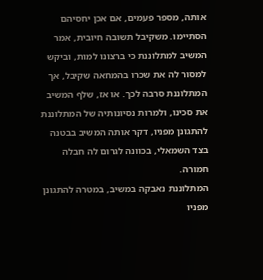אותה, מספר פעמים, אם אכן יחסיהם הסתיימו. משקיבל תשובה חיובית, אמר המשיב למתלוננת כי ברצונו למות, וביקש למסור לה את שכרו בהמחאה שקיבל, אך המתלוננת סרבה לכך. או אז, שלף המשיב את סכינו, ולמרות נסיונותיה של המתלוננת להתגונן מפניו, דקר אותה המשיב בבטנה בצד השמאלי, בכוונה לגרום לה חבלה חמורה.
המתלוננת נאבקה במשיב, במטרה להתגונן מפניו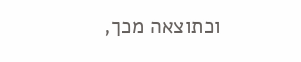וכתוצאה מכך,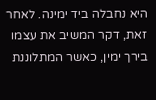היא נחבלה ביד ימינה. לאחר זאת, דקר המשיב את עצמו בירך ימין, כאשר המתלוננת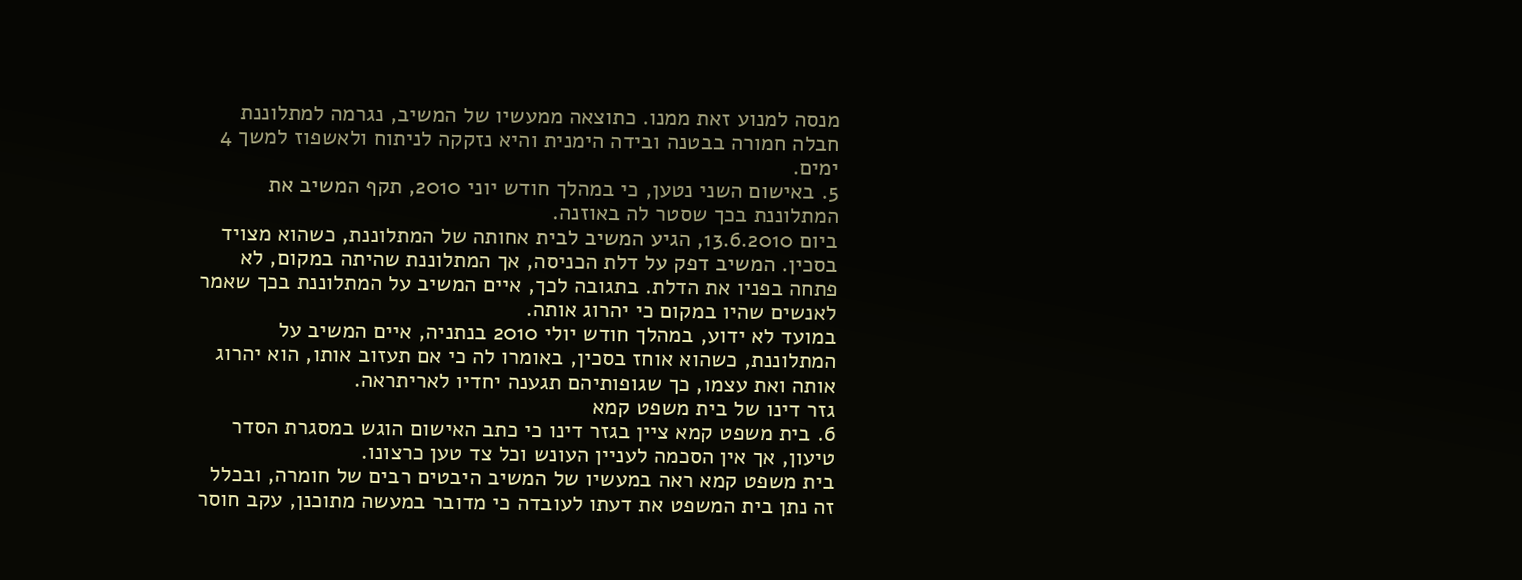מנסה למנוע זאת ממנו. כתוצאה ממעשיו של המשיב, נגרמה למתלוננת חבלה חמורה בבטנה ובידה הימנית והיא נזקקה לניתוח ולאשפוז למשך 4 ימים.
5. באישום השני נטען, כי במהלך חודש יוני 2010, תקף המשיב את המתלוננת בכך שסטר לה באוזנה.
ביום 13.6.2010, הגיע המשיב לבית אחותה של המתלוננת, כשהוא מצויד בסכין. המשיב דפק על דלת הכניסה, אך המתלוננת שהיתה במקום, לא פתחה בפניו את הדלת. בתגובה לכך, איים המשיב על המתלוננת בכך שאמר לאנשים שהיו במקום כי יהרוג אותה.
במועד לא ידוע, במהלך חודש יולי 2010 בנתניה, איים המשיב על המתלוננת, כשהוא אוחז בסכין, באומרו לה כי אם תעזוב אותו, הוא יהרוג אותה ואת עצמו, כך שגופותיהם תגענה יחדיו לאריתראה.
גזר דינו של בית משפט קמא
6. בית משפט קמא ציין בגזר דינו כי כתב האישום הוגש במסגרת הסדר טיעון, אך אין הסכמה לעניין העונש וכל צד טען כרצונו.
בית משפט קמא ראה במעשיו של המשיב היבטים רבים של חומרה, ובכלל זה נתן בית המשפט את דעתו לעובדה כי מדובר במעשה מתוכנן, עקב חוסר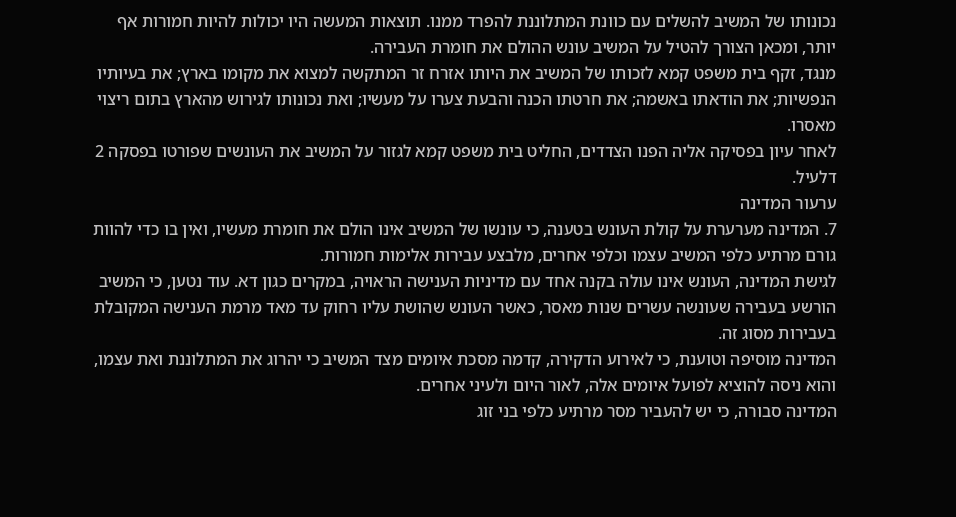נכונותו של המשיב להשלים עם כוונת המתלוננת להפרד ממנו. תוצאות המעשה היו יכולות להיות חמורות אף יותר, ומכאן הצורך להטיל על המשיב עונש ההולם את חומרת העבירה.
מנגד, זקף בית משפט קמא לזכותו של המשיב את היותו אזרח זר המתקשה למצוא את מקומו בארץ; את בעיותיו הנפשיות; את הודאתו באשמה; את חרטתו הכנה והבעת צערו על מעשיו; ואת נכונותו לגירוש מהארץ בתום ריצוי מאסרו.
לאחר עיון בפסיקה אליה הפנו הצדדים, החליט בית משפט קמא לגזור על המשיב את העונשים שפורטו בפסקה 2 דלעיל.
ערעור המדינה
7. המדינה מערערת על קולת העונש בטענה, כי עונשו של המשיב אינו הולם את חומרת מעשיו, ואין בו כדי להוות גורם מרתיע כלפי המשיב עצמו וכלפי אחרים, מלבצע עבירות אלימות חמורות.
לגישת המדינה, העונש אינו עולה בקנה אחד עם מדיניות הענישה הראויה, במקרים כגון דא. עוד נטען, כי המשיב הורשע בעבירה שעונשה עשרים שנות מאסר, כאשר העונש שהושת עליו רחוק עד מאד מרמת הענישה המקובלת בעבירות מסוג זה.
המדינה מוסיפה וטוענת, כי לאירוע הדקירה, קדמה מסכת איומים מצד המשיב כי יהרוג את המתלוננת ואת עצמו, והוא ניסה להוציא לפועל איומים אלה, לאור היום ולעיני אחרים.
המדינה סבורה, כי יש להעביר מסר מרתיע כלפי בני זוג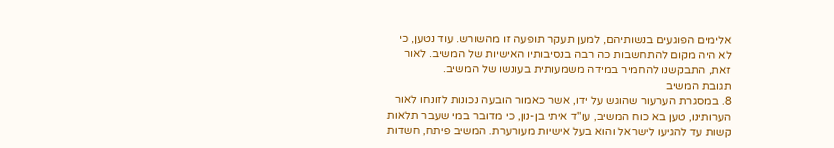אלימים הפוגעים בנשותיהם, למען תעקר תופעה זו מהשורש. עוד נטען, כי לא היה מקום להתחשבות כה רבה בנסיבותיו האישיות של המשיב. לאור זאת, התבקשנו להחמיר במידה משמעותית בעונשו של המשיב.
תגובת המשיב
8. במסגרת הערעור שהוגש על ידו, אשר כאמור הובעה נכונות לזונחו לאור הערותינו, טען בא כוח המשיב, עו"ד איתי בן-נון, כי מדובר במי שעבר תלאות קשות עד להגיעו לישראל והוא בעל אישיות מעורערת. המשיב פיתח, חשדות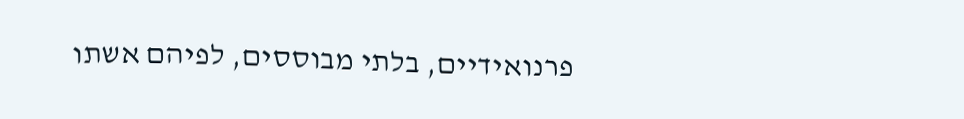פרנואידיים, בלתי מבוססים, לפיהם אשתו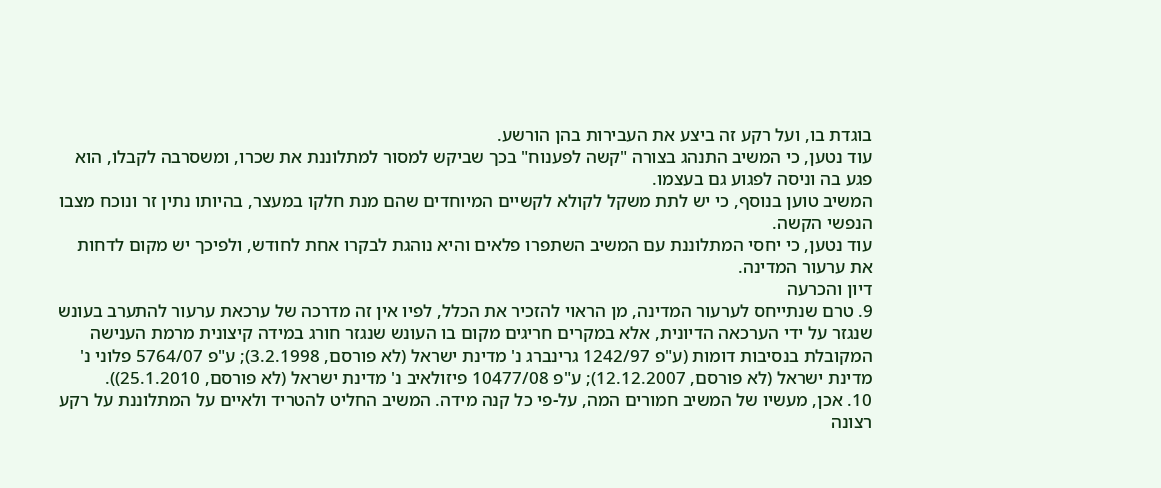בוגדת בו, ועל רקע זה ביצע את העבירות בהן הורשע.
עוד נטען, כי המשיב התנהג בצורה "קשה לפענוח" בכך שביקש למסור למתלוננת את שכרו, ומשסרבה לקבלו, הוא פגע בה וניסה לפגוע גם בעצמו.
המשיב טוען בנוסף, כי יש לתת משקל לקולא לקשיים המיוחדים שהם מנת חלקו במעצר, בהיותו נתין זר ונוכח מצבו הנפשי הקשה.
עוד נטען, כי יחסי המתלוננת עם המשיב השתפרו פלאים והיא נוהגת לבקרו אחת לחודש, ולפיכך יש מקום לדחות את ערעור המדינה.
דיון והכרעה
9. טרם שנתייחס לערעור המדינה, מן הראוי להזכיר את הכלל, לפיו אין זה מדרכה של ערכאת ערעור להתערב בעונש שנגזר על ידי הערכאה הדיונית, אלא במקרים חריגים מקום בו העונש שנגזר חורג במידה קיצונית מרמת הענישה המקובלת בנסיבות דומות (ע"פ 1242/97 גרינברג נ' מדינת ישראל (לא פורסם, 3.2.1998); ע"פ 5764/07 פלוני נ' מדינת ישראל (לא פורסם, 12.12.2007); ע"פ 10477/08 פיזולאיב נ' מדינת ישראל (לא פורסם, 25.1.2010)).
10. אכן, מעשיו של המשיב חמורים המה, על-פי כל קנה מידה. המשיב החליט להטריד ולאיים על המתלוננת על רקע רצונה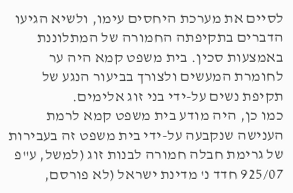לסיים את מערכת היחסים עימו, ולשיא הגיעו הדברים בתקיפתה החמורה של המתלוננת באמצעות סכין. בית משפט קמא היה ער לחומרת המעשים ולצורך בביעור הנגע של תקיפת נשים על-ידי בני זוג אלימים.
כמו כן, היה מודע בית משפט קמא לרמת הענישה שנקבעה על-ידי בית משפט זה בעבירות של גרימת חבלה חמורה לבנות זוג (למשל, ע"פ 925/07 חדד נ' מדינת ישראל (לא פורסם,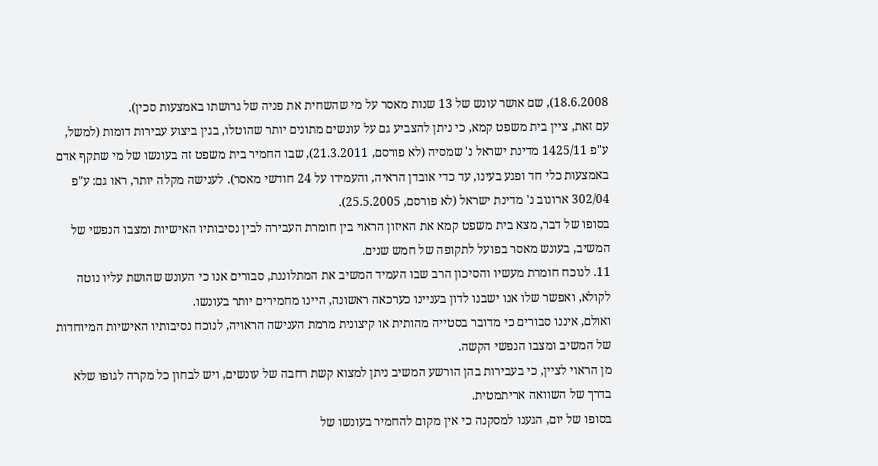18.6.2008), שם אושר עונש של 13 שנות מאסר על מי שהשחית את פניה של גרושתו באמצעות סכין).
עם זאת, ציין בית משפט קמא, כי ניתן להצביע גם על עונשים מתונים יותר שהוטלו, בגין ביצוע עבירות דומות (למשל, ע"פ 1425/11 מדינת ישראל נ' שמסיה (לא פורסם, 21.3.2011), שבו החמיר בית משפט זה בעונשו של מי שתקף אדם באמצעות כלי חד ופגע בעינו, עד כדי אובדן הראיה, והעמידו על 24 חודשי מאסר). לענישה מקלה יותר, ראו גם: ע"פ 302/04 ארונוב נ' מדינת ישראל (לא פורסם, 25.5.2005).
בסופו של דבר, מצא בית משפט קמא את האיזון הראוי בין חומרת העבירה לבין נסיבותיו האישיות ומצבו הנפשי של המשיב, בעונש מאסר בפועל לתקופה של חמש שנים.
11. לנוכח חומרת מעשיו והסיכון הרב שבו העמיד המשיב את המתלוננת, סבורים אנו כי העונש שהושת עליו נוטה לקולא, ואפשר שלו אנו ישבנו לדון בעניינו כערכאה ראשונה, היינו מחמירים יותר בעונשו.
ואולם, איננו סבורים כי מדובר בסטייה מהותית או קיצונית מרמת הענישה הראויה, לנוכח נסיבותיו האישיות המיוחדות של המשיב ומצבו הנפשי הקשה.
מן הראוי לציין, כי בעבירות בהן הורשע המשיב ניתן למצוא קשת רחבה של עונשים, ויש לבחון כל מקרה לגופו שלא בדרך של השוואה אריתמטית.
בסופו של יום, הגענו למסקנה כי אין מקום להחמיר בעונשו של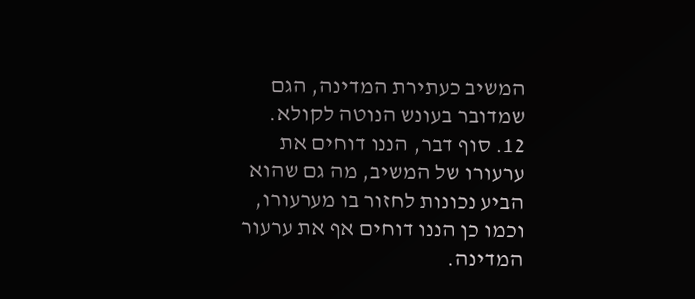המשיב כעתירת המדינה, הגם שמדובר בעונש הנוטה לקולא.
12. סוף דבר, הננו דוחים את ערעורו של המשיב, מה גם שהוא הביע נכונות לחזור בו מערעורו, וכמו כן הננו דוחים אף את ערעור המדינה.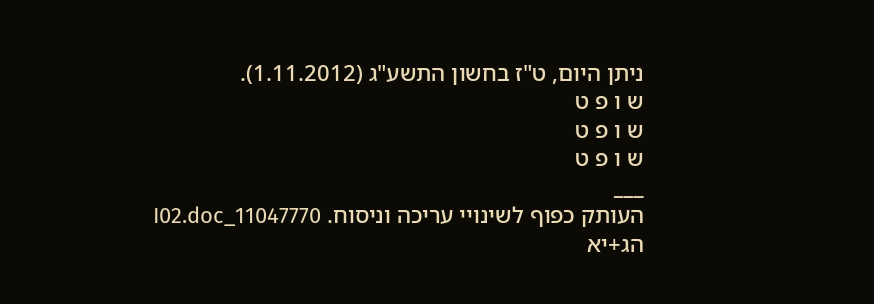ניתן היום, ט"ז בחשון התשע"ג (1.11.2012).
ש ו פ ט
ש ו פ ט
ש ו פ ט
___
העותק כפוף לשינויי עריכה וניסוח. 11047770_I02.doc הג+יא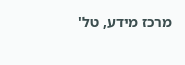מרכז מידע, טל'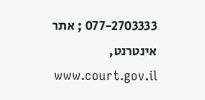077-2703333 ; אתר אינטרנט, www.court.gov.il